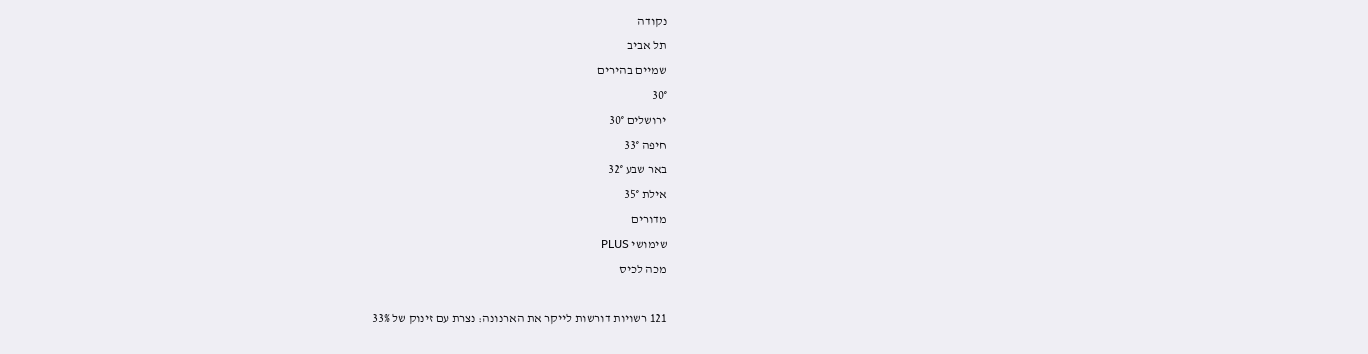נקודה
תל אביב
שמיים בהירים
30°
ירושלים 30°
חיפה 33°
באר שבע 32°
אילת 35°
מדורים
שימושי PLUS
מכה לכיס

121 רשויות דורשות לייקר את הארנונה: נצרת עם זינוק של 33%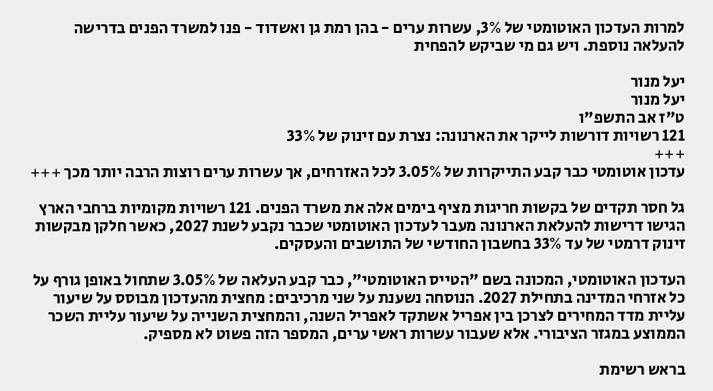למרות העדכון האוטומטי של 3%, עשרות ערים - בהן רמת גן ואשדוד - פנו למשרד הפנים בדרישה להעלאה נוספת. ויש גם מי שביקש להפחית

יעל מנור
יעל מנור
ט"ז אב התשפ"ו
121 רשויות דורשות לייקר את הארנונה: נצרת עם זינוק של 33%
+++
עדכון אוטומטי כבר קבע התייקרות של 3.05% לכל האזרחים, אך עשרות ערים רוצות הרבה יותר מכך +++

גל חסר תקדים של בקשות חריגות מציף בימים אלה את משרד הפנים. 121 רשויות מקומיות ברחבי הארץ הגישו דרישות להעלאת הארנונה מעבר לעדכון האוטומטי שכבר נקבע לשנת 2027, כאשר חלקן מבקשות זינוק דרמטי של עד 33% בחשבון החודשי של התושבים והעסקים.

העדכון האוטומטי, המכונה בשם "הטייס האוטומטי", כבר קבע העלאה של 3.05% שתחול באופן גורף על כל אזרחי המדינה בתחילת 2027. הנוסחה נשענת על שני מרכיבים: מחצית מהעדכון מבוסס על שיעור עליית מדד המחירים לצרכן בין אפריל אשתקד לאפריל השנה, והמחצית השנייה על שיעור עליית השכר הממוצע במגזר הציבורי. אלא שעבור עשרות ראשי ערים, המספר הזה פשוט לא מספיק.

בראש רשימת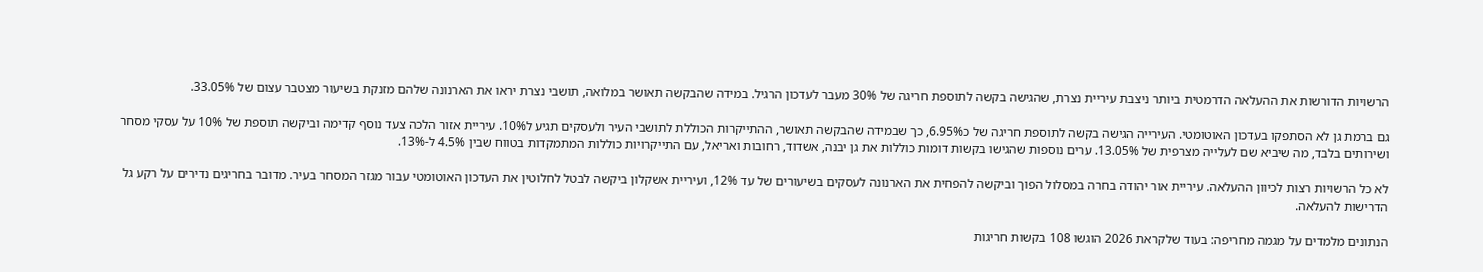הרשויות הדורשות את ההעלאה הדרמטית ביותר ניצבת עיריית נצרת, שהגישה בקשה לתוספת חריגה של 30% מעבר לעדכון הרגיל. במידה שהבקשה תאושר במלואה, תושבי נצרת יראו את הארנונה שלהם מזנקת בשיעור מצטבר עצום של 33.05%.

גם ברמת גן לא הסתפקו בעדכון האוטומטי. העירייה הגישה בקשה לתוספת חריגה של כ6.95%, כך שבמידה שהבקשה תאושר, ההתייקרות הכוללת לתושבי העיר ולעסקים תגיע ל10%. עיריית אזור הלכה צעד נוסף קדימה וביקשה תוספת של 10% על עסקי מסחר ושירותים בלבד, מה שיביא שם לעלייה מצרפית של 13.05%. ערים נוספות שהגישו בקשות דומות כוללות את גן יבנה, אשדוד, רחובות ואריאל, עם התייקרויות כוללות המתמקדות בטווח שבין 4.5% ל-13%.

לא כל הרשויות רצות לכיוון ההעלאה. עיריית אור יהודה בחרה במסלול הפוך וביקשה להפחית את הארנונה לעסקים בשיעורים של עד 12%, ועיריית אשקלון ביקשה לבטל לחלוטין את העדכון האוטומטי עבור מגזר המסחר בעיר. מדובר בחריגים נדירים על רקע גל הדרישות להעלאה.

הנתונים מלמדים על מגמה מחריפה: בעוד שלקראת 2026 הוגשו 108 בקשות חריגות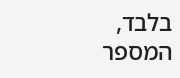בלבד, המספר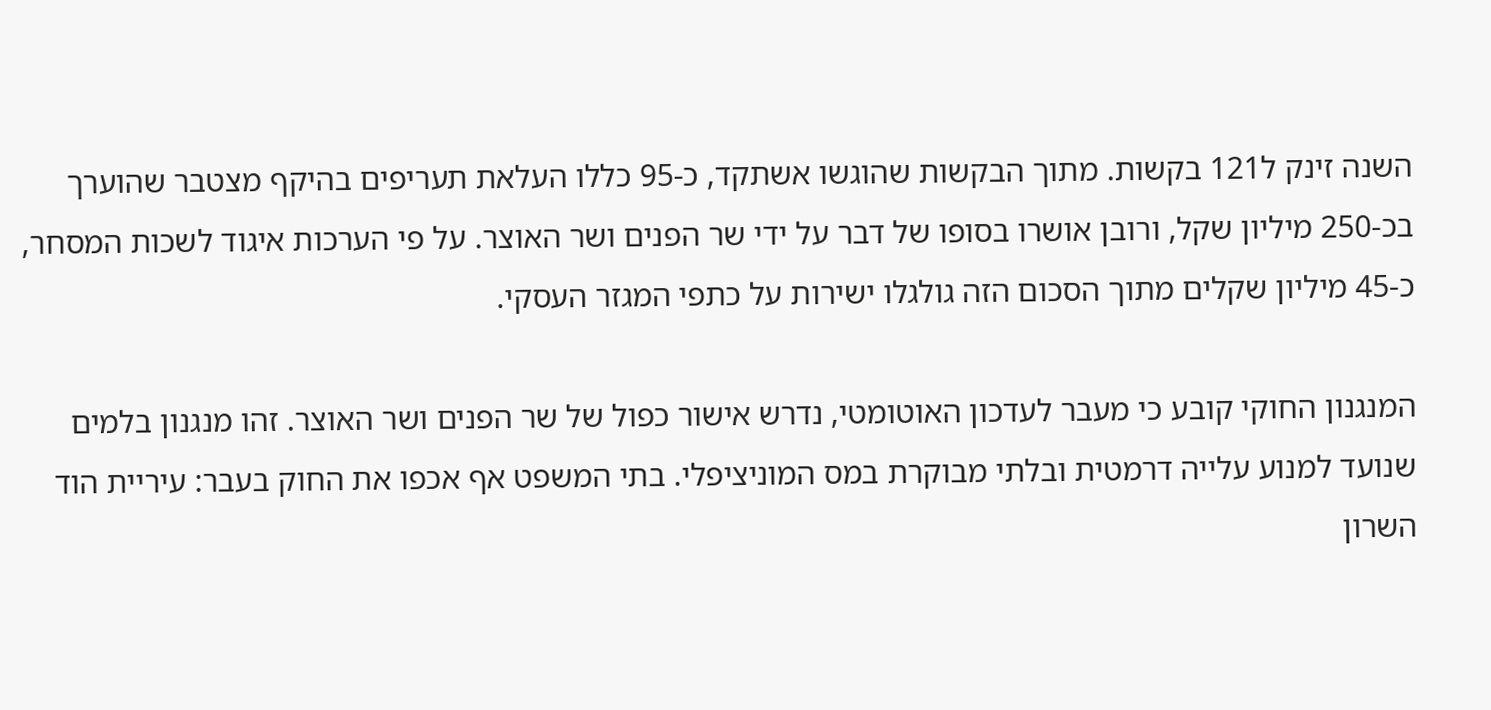השנה זינק ל121 בקשות. מתוך הבקשות שהוגשו אשתקד, כ-95 כללו העלאת תעריפים בהיקף מצטבר שהוערך בכ-250 מיליון שקל, ורובן אושרו בסופו של דבר על ידי שר הפנים ושר האוצר. על פי הערכות איגוד לשכות המסחר, כ-45 מיליון שקלים מתוך הסכום הזה גולגלו ישירות על כתפי המגזר העסקי.

המנגנון החוקי קובע כי מעבר לעדכון האוטומטי, נדרש אישור כפול של שר הפנים ושר האוצר. זהו מנגנון בלמים שנועד למנוע עלייה דרמטית ובלתי מבוקרת במס המוניציפלי. בתי המשפט אף אכפו את החוק בעבר: עיריית הוד השרון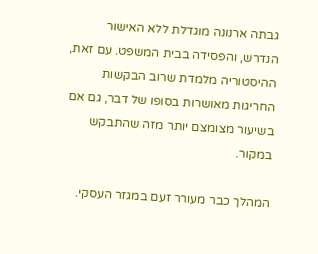גבתה ארנונה מוגדלת ללא האישור הנדרש, והפסידה בבית המשפט. עם זאת, ההיסטוריה מלמדת שרוב הבקשות החריגות מאושרות בסופו של דבר, גם אם בשיעור מצומצם יותר מזה שהתבקש במקור.

המהלך כבר מעורר זעם במגזר העסקי.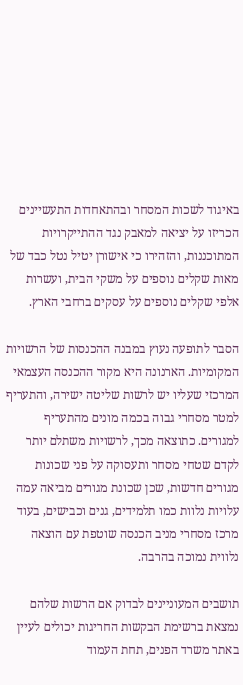באיגוד לשכות המסחר ובהתאחדות התעשיינים הכריזו על יציאה למאבק נגד ההתייקרויות המתוכננות, והזהירו כי אישורן יטיל נטל כבד של מאות שקלים נוספים על משקי הבית, ועשרות אלפי שקלים נוספים על עסקים ברחבי הארץ.

הסבר לתופעה נעוץ במבנה ההכנסות של הרשויות המקומיות. הארנונה היא מקור ההכנסה העצמאי המרכזי שעליו יש לרשות שליטה ישירה, והתעריף למטר מסחרי גבוה בכמה מונים מהתעריף למגורים. כתוצאה מכך, לרשויות משתלם יותר לקדם שטחי מסחר ותעסוקה על פני שכונות מגורים חדשות, שכן שכונת מגורים מביאה עמה עלויות נלוות כמו תלמידים, גנים וכבישים, בעוד מרכז מסחרי מניב הכנסה שוטפת עם הוצאה נלווית נמוכה בהרבה.

תושבים המעוניינים לבדוק אם הרשות שלהם נמצאת ברשימת הבקשות החריגות יכולים לעיין באתר משרד הפנים, תחת העמוד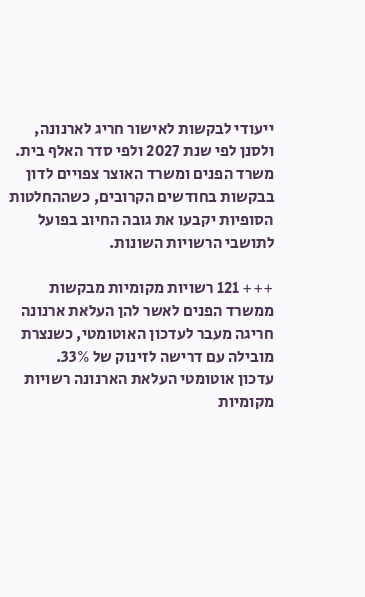ייעודי לבקשות לאישור חריג לארנונה, ולסנן לפי שנת 2027 ולפי סדר האלף בית. משרד הפנים ומשרד האוצר צפויים לדון בבקשות בחודשים הקרובים, כשההחלטות הסופיות יקבעו את גובה החיוב בפועל לתושבי הרשויות השונות.

+++ 121 רשויות מקומיות מבקשות ממשרד הפנים לאשר להן העלאת ארנונה חריגה מעבר לעדכון האוטומטי, כשנצרת מובילה עם דרישה לזינוק של 33%.
עדכון אוטומטי העלאת הארנונה רשויות מקומיות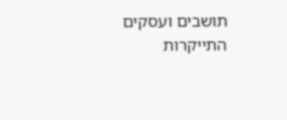תושבים ועסקים התייקרות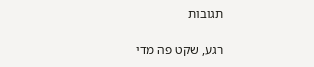תגובות

רגע, שקט פה מדי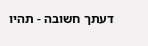דעתך חשובה - תהיו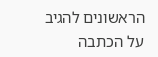הראשונים להגיב על הכתבה